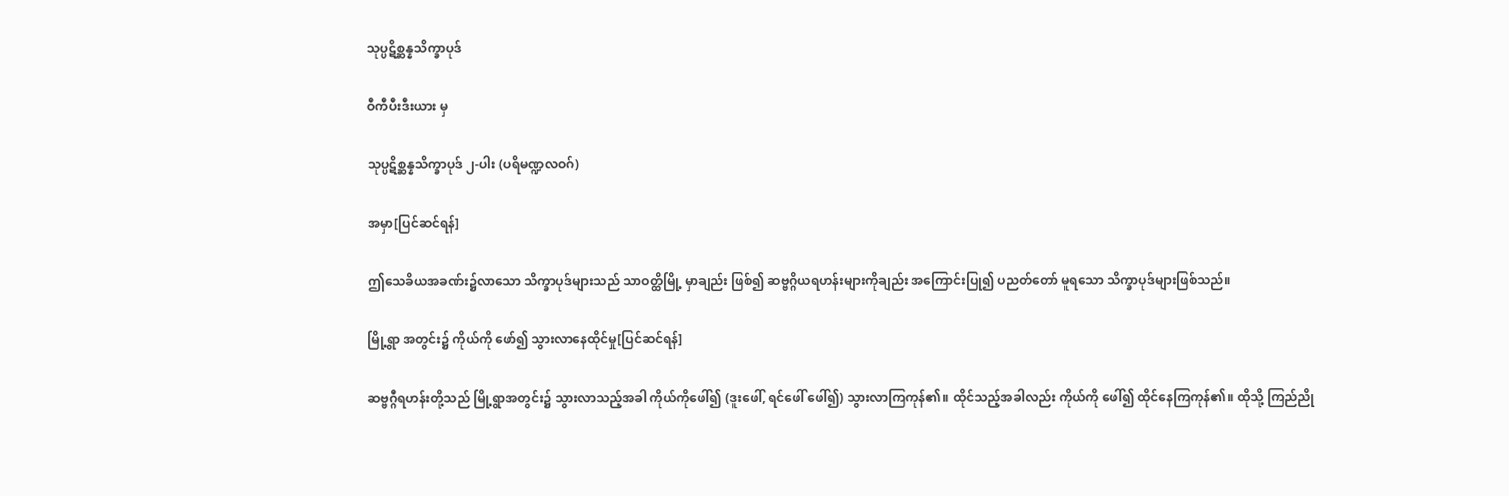သုပ္ပဋိစ္ဆန္နသိက္ခာပုဒ်

ဝီကီပီးဒီးယား မှ

သုပ္ပဋိစ္ဆန္နသိက္ခာပုဒ် ၂-ပါး (ပရိမဏ္ဍလဝဂ်)

အမှာ[ပြင်ဆင်ရန်]

ဤသေခိယအခဏ်း၌လာသော သိက္ခာပုဒ်များသည် သာဝတ္ထိမြို့ မှာချည်း ဖြစ်၍ ဆဗ္ဗဂ္ဂိယရဟန်းများကိုချည်း အကြောင်းပြု၍ ပညတ်တော် မူရသော သိက္ခာပုဒ်များဖြစ်သည်။

မြို့ရွာ အတွင်း၌ ကိုယ်ကို ဖော်၍ သွားလာနေထိုင်မှု[ပြင်ဆင်ရန်]

ဆဗ္ဗဂ္ဂီရဟန်းတို့သည် မြို့ရွာအတွင်း၌ သွားလာသည့်အခါ ကိုယ်ကိုဖေါ်၍ (ဒူးဖေါ်, ရင်ဖေါ် ဖေါ်၍) သွားလာကြကုန်၏။ ထိုင်သည့်အခါလည်း ကိုယ်ကို ဖေါ်၍ ထိုင်နေကြကုန်၏။ ထိုသို့ ကြည်ညို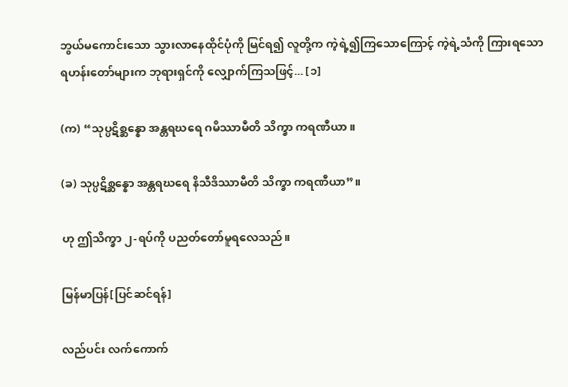ဘွယ်မကောင်းသော သွားလာနေထိုင်ပုံကို မြင်ရ၍ လူတို့က ကဲ့ရဲ့၍ကြသောကြောင့် ကဲ့ရဲ့သံကို ကြားရသော ရဟန်းတော်များက ဘုရားရှင်ကို လျှောက်ကြသဖြင့်... [၁]

(က) “သုပ္ပဋိစ္ဆန္နော အန္တရဃရေ ဂမိဿာမီတိ သိက္ခာ ကရဏီယာ။

(ခ) သုပ္ပဋိစ္ဆန္နော အန္တရဃရေ နိသီဒိဿာမီတိ သိက္ခာ ကရဏီယာ”။

ဟု ဤသိက္ခာ ၂-ရပ်ကို ပညတ်တော်မူရလေသည်။

မြန်မာပြန်[ပြင်ဆင်ရန်]

လည်ပင်း လက်ကောက်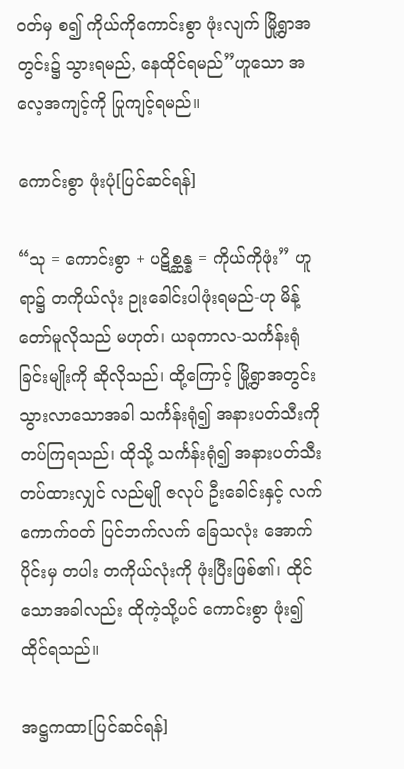ဝတ်မှ စ၍ ကိုယ်ကိုကောင်းစွာ ဖုံးလျက် မြို့ရွာအတွင်း၌ သွားရမည်, နေထိုင်ရမည်”ဟူသော အလေ့အကျင့်ကို ပြုကျင့်ရမည်။

ကောင်းစွာ ဖုံးပုံ[ပြင်ဆင်ရန်]

“သု = ကောင်းစွာ + ပဋိစ္ဆန္န = ကိုယ်ကိုဖုံး” ဟူရာ၌ တကိုယ်လုံး ဉုးခေါင်းပါဖုံးရမည်-ဟု မိန့်တော်မူလိုသည် မဟုတ်၊ ယခုကာလ-သင်္ကန်းရုံခြင်းမျိုးကို ဆိုလိုသည်၊ ထို့ကြောင့် မြို့ရွာအတွင်း သွားလာသောအခါ သင်္ကန်းရုံ၍ အနားပတ်သီးကို တပ်ကြရသည်၊ ထိုသို့ သင်္ကန်းရုံ၍ အနားပတ်သီး တပ်ထားလျှင် လည်မျို ဇလုပ် ဦးခေါင်းနှင့် လက်ကောက်ဝတ် ပြင်ဘက်လက် ခြေသလုံး အောက်ပိုင်းမှ တပါး တကိုယ်လုံးကို ဖုံးပြီးဖြစ်၏၊ ထိုင်သောအခါလည်း ထိုကဲ့သို့ပင် ကောင်းစွာ ဖုံး၍ ထိုင်ရသည်။

အဋ္ဌကထာ[ပြင်ဆင်ရန်]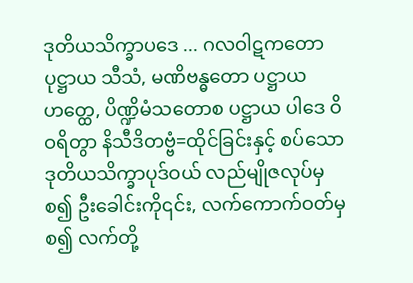ဒုတိယသိက္ခာပဒေ ... ဂလဝါဋကတော ပုဋ္ဌာယ သီသံ, မဏိဗန္ဓတော ပဋ္ဌာယ ဟတ္ထေ, ပိဏ္ဍိမံသတောစ ပဋ္ဌာယ ပါဒေ ဝိဝရိတွာ နိသီဒိတဗ္ဗံ=ထိုင်ခြင်းနှင့် စပ်သော ဒုတိယသိက္ခာပုဒ်ဝယ် လည်မျိုဇလုပ်မှစ၍ ဦးခေါင်းကို၎င်း, လက်ကောက်ဝတ်မှ စ၍ လက်တို့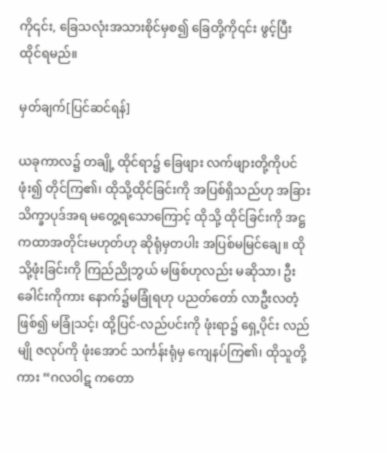ကို၎င်း, ခြေသလုံးအသားစိုင်မှစ၍ ခြေတို့ကို၎င်း ဖွင့်ပြီး ထိုင်ရမည်။

မှတ်ချက်[ပြင်ဆင်ရန်]

ယခုကာလ၌ တချို့ ထိုင်ရာ၌ ခြေဖျား လက်ဖျားတို့ကိုပင် ဖုံး၍ တိုင်ကြ၏၊ ထိုသို့ထိုင်ခြင်းကို အပြစ်ရှိသည်ဟု အခြားသိက္ခာပုဒ်အရ မတွေ့ရသောကြောင့် ထိုသို့ ထိုင်ခြင်းကို အဋ္ဌကထာအတိုင်းမဟုတ်ဟု ဆိုရုံမှတပါး အပြစ်မမြင်ချေ။ ထိုသို့ဖုံးခြင်းကို ကြည်ညိုဘွယ် မဖြစ်ဟုလည်း မဆိုသာ၊ ဦးခေါင်းကိုကား နောက်၌မခြုံရဟု ပညတ်တော် လာဦးလတံ့ ဖြစ်၍ မခြုံသင့်၊ ထို့ပြင်-လည်ပင်းကို ဖုံးရာ၌ ရှေ့ပိုင်း လည်မျို ဇလုပ်ကို ဖုံးအောင် သင်္ကန်းရုံမှ ကျေနပ်ကြ၏၊ ထိုသူတို့ကား “ဂလဝါဋ ကတော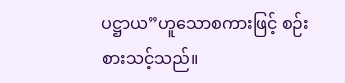ပဋ္ဌာယ”ဟူသောစကားဖြင့် စဉ်းစားသင့်သည်။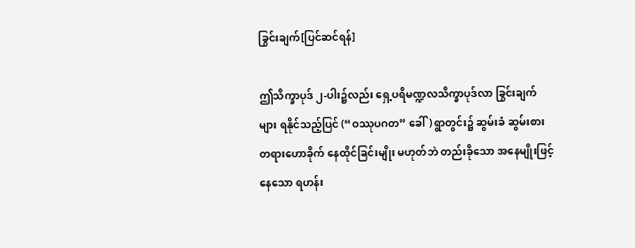ခြွင်းချက်[ပြင်ဆင်ရန်]

ဤသိက္ခာပုဒ် ၂-ပါး၌လည်း ရှေ့ပရိမဏ္ဍလသိက္ခာပုဒ်လာ ခြွင်းချက်များ ရနိုင်သည့်ပြင် (“ဝဿုပဂတ” ခေါ်) ရွာတွင်း၌ ဆွမ်းခံ ဆွမ်းစား တရားဟောခိုက် နေထိုင်ခြင်းမျိုး မဟုတ်ဘဲ တည်းခိုသော အနေမျိုးဖြင့် နေသော ရဟန်း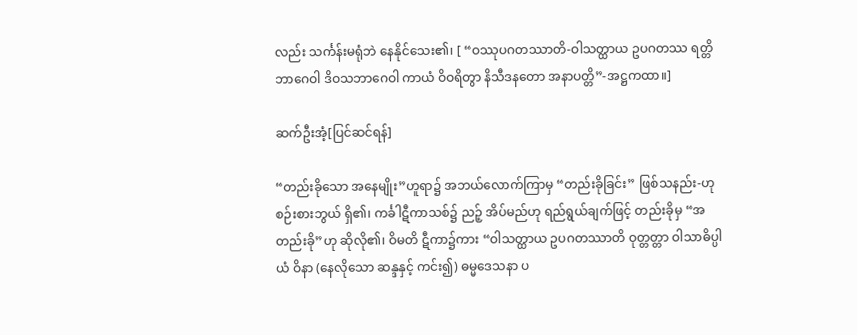လည်း သင်္ကန်းမရုံဘဲ နေနိုင်သေး၏၊ [ “ဝဿုပဂတဿာတိ-ဝါသတ္ထာယ ဥပဂတဿ ရတ္တိဘာဂေဝါ ဒိဝသဘာဂေဝါ ကာယံ ဝိဝရိတွာ နိသီဒနတော အနာပတ္တိ”-အဋ္ဌကထာ။]

ဆက်ဦးအံ့[ပြင်ဆင်ရန်]

“တည်းခိုသော အနေမျိုး”ဟူရာ၌ အဘယ်လောက်ကြာမှ “တည်းခိုခြင်း” ဖြစ်သနည်း-ဟု စဉ်းစားဘွယ် ရှိ၏၊ ကင်္ခါဋီကာသစ်၌ ညဉ့် အိပ်မည်ဟု ရည်ရွယ်ချက်ဖြင့် တည်းခိုမှ “အတည်းခို”ဟု ဆိုလို၏၊ ဝိမတိ ဋီကာ၌ကား “ဝါသတ္ထာယ ဥပဂတဿာတိ ဝုတ္တတ္တာ ဝါသာဓိပ္ပါယံ ဝိနာ (နေလိုသော ဆန္ဒနှင့် ကင်း၍) ဓမ္မဒေသနာ ပ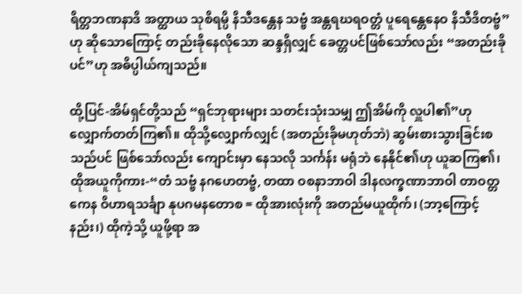ရိတ္တဘဏနာဒိ အတ္ထာယ သုစိရမ္ပိ နိသီဒန္တေန သဗ္ဗံ အန္တရဃရဝတ္တံ ပူရေန္တေနေဝ နိသီဒိတဗ္ဗံ”ဟု ဆိုသောကြောင့် တည်းခိုနေလိုသော ဆန္ဒရှိလျှင် ခေတ္တပင်ဖြစ်သော်လည်း “အတည်းခိုပင်”ဟု အဓိပ္ပါယ်ကျသည်။

ထို့ပြင်-အိမ်ရှင်တို့သည် “ရှင်ဘုရားများ သတင်းသုံးသမျှ ဤအိမ်ကို လှူပါ၏”ဟု လျှောက်တတ်ကြ၏။ ထိုသို့လျှောက်လျှင် (အတည်းခိုမဟုတ်ဘဲ) ဆွမ်းစားသွားခြင်းစသည်ပင် ဖြစ်သော်လည်း ကျောင်းမှာ နေသလို သင်္ကန်း မရုံဘဲ နေနိုင်၏ဟု ယူဆကြ၏၊ ထိုအယူကိုကား-“တံ သဗ္ဗံ နဂဟေတဗ္ဗံ, တထာ ဝစနာဘာဝါ ဒါနလက္ခဏာဘာဝါ တာဝတ္တကေန ဝိဟာရသင်္ချာ နုပဂမနတောစ = ထိုအားလုံးကို အတည်မယူထိုက်၊ (ဘာ့ကြောင့်နည်း၊) ထိုကဲ့သို့ ယူဖို့ရာ အ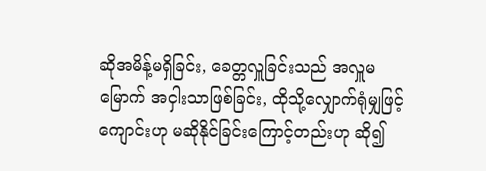ဆိုအမိန့်မရှိခြင်း, ခေတ္တလှူခြင်းသည် အလှူမမြောက် အငှါးသာဖြစ်ခြင်း, ထိုသို့လျှောက်ရုံမျှဖြင့် ကျောင်းဟု မဆိုနိုင်ခြင်းကြောင့်တည်းဟု ဆို၍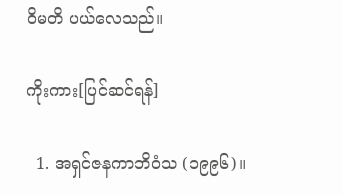ဝိမတိ ပယ်လေသည်။

ကိုးကား[ပြင်ဆင်ရန်]

  1. အရှင်ဇနကာဘိဝံသ (၁၉၉၆)။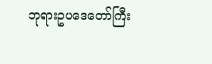ဘုရားဥပဒေတော်ကြီး